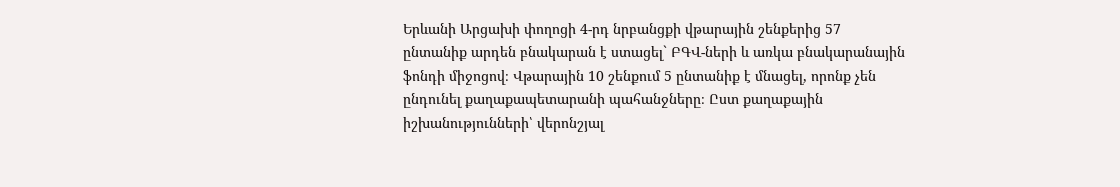Երևանի Արցախի փողոցի 4-րդ նրբանցքի վթարային շենքերից 57 ընտանիք արդեն բնակարան է ստացել` ԲԳՎ-ների և առկա բնակարանային ֆոնդի միջոցով։ Վթարային 10 շենքում 5 ընտանիք է մնացել, որոնք չեն ընդունել քաղաքապետարանի պահանջները։ Ըստ քաղաքային իշխանությունների՝ վերոնշյալ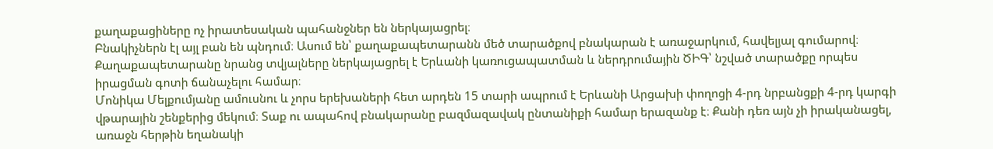քաղաքացիները ոչ իրատեսական պահանջներ են ներկայացրել։
Բնակիչներն էլ այլ բան են պնդում։ Ասում են՝ քաղաքապետարանն մեծ տարածքով բնակարան է առաջարկում, հավելյալ գումարով։ Քաղաքապետարանը նրանց տվյալները ներկայացրել է Երևանի կառուցապատման և ներդրումային ԾԻԳ՝ նշված տարածքը որպես իրացման գոտի ճանաչելու համար։
Մոնիկա Մելքումյանը ամուսնու և չորս երեխաների հետ արդեն 15 տարի ապրում է Երևանի Արցախի փողոցի 4-րդ նրբանցքի 4-րդ կարգի վթարային շենքերից մեկում։ Տաք ու ապահով բնակարանը բազմազավակ ընտանիքի համար երազանք է։ Քանի դեռ այն չի իրականացել, առաջն հերթին եղանակի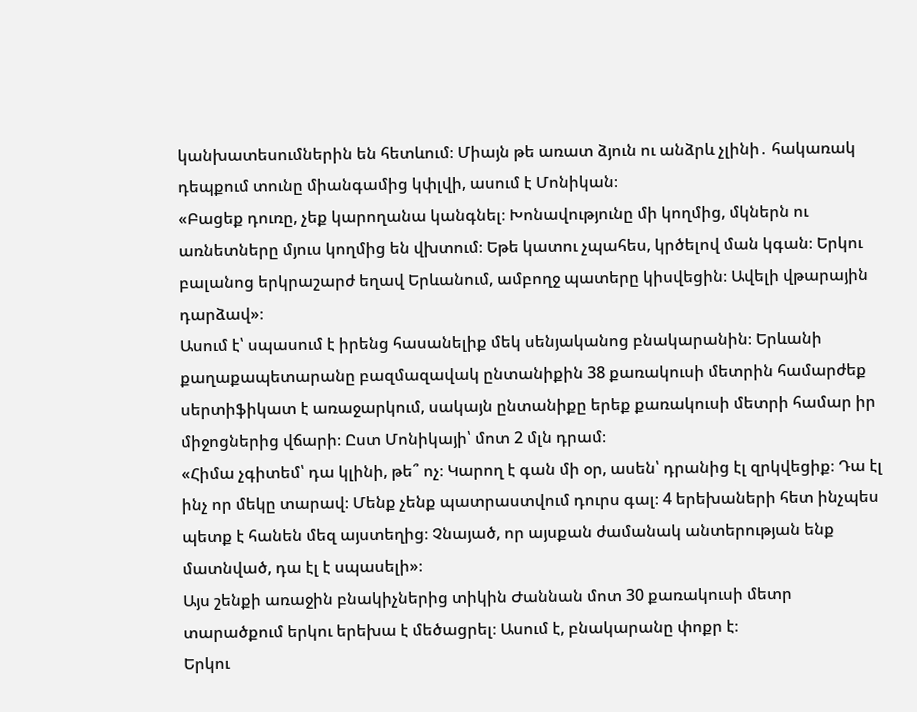կանխատեսումներին են հետևում։ Միայն թե առատ ձյուն ու անձրև չլինի․ հակառակ դեպքում տունը միանգամից կփլվի, ասում է Մոնիկան։
«Բացեք դուռը, չեք կարողանա կանգնել։ Խոնավությունը մի կողմից, մկներն ու առնետները մյուս կողմից են վխտում։ Եթե կատու չպահես, կրծելով ման կգան։ Երկու բալանոց երկրաշարժ եղավ Երևանում, ամբողջ պատերը կիսվեցին։ Ավելի վթարային դարձավ»։
Ասում է՝ սպասում է իրենց հասանելիք մեկ սենյականոց բնակարանին։ Երևանի քաղաքապետարանը բազմազավակ ընտանիքին 38 քառակուսի մետրին համարժեք սերտիֆիկատ է առաջարկում, սակայն ընտանիքը երեք քառակուսի մետրի համար իր միջոցներից վճարի։ Ըստ Մոնիկայի՝ մոտ 2 մլն դրամ։
«Հիմա չգիտեմ՝ դա կլինի, թե՞ ոչ։ Կարող է գան մի օր, ասեն՝ դրանից էլ զրկվեցիք։ Դա էլ ինչ որ մեկը տարավ։ Մենք չենք պատրաստվում դուրս գալ։ 4 երեխաների հետ ինչպես պետք է հանեն մեզ այստեղից։ Չնայած, որ այսքան ժամանակ անտերության ենք մատնված, դա էլ է սպասելի»։
Այս շենքի առաջին բնակիչներից տիկին Ժաննան մոտ 30 քառակուսի մետր տարածքում երկու երեխա է մեծացրել։ Ասում է, բնակարանը փոքր է։
Երկու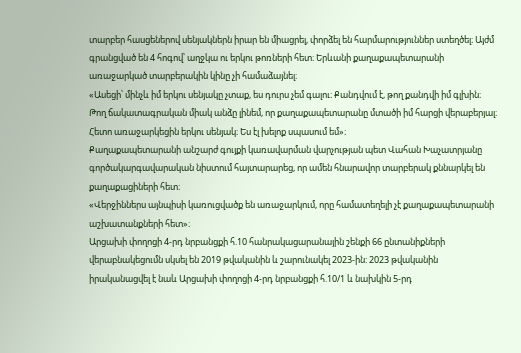տարբեր հասցեներով սենյակներն իրար են միացրել, փորձել են հարմարություններ ստեղծել։ Այժմ գրանցված են 4 հոգով՝ աղջկա ու երկու թոռների հետ։ Երևանի քաղաքապետարանի առաջարկած տարբերակին կինը չի համաձայնել։
«Ասեցի՝ մինչև իմ երկու սենյակը չտաք, ես դուրս չեմ գալու։ Քանդվում է, թող քանդվի իմ գլխին։ Թող ճակատագրական միակ անձը լինեմ, որ քաղաքապետարանը մտածի իմ հարցի վերաբերյալ։ Հետո առաջարկեցին երկու սենյակ։ Ես էլ խելոք սպասում եմ»։
Քաղաքապետարանի անշարժ գույքի կառավարման վարչության պետ Վահան Խաչատրյանը գործակարգավարական նիստում հայտարարեց, որ ամեն հնարավոր տարբերակ քննարկել են քաղաքացիների հետ։
«Վերջիններս այնպիսի կառուցվածք են առաջարկում, որը համատեղելի չէ քաղաքապետարանի աշխատանքների հետ»։
Արցախի փողոցի 4-րդ նրբանցքի հ.10 հանրակացարանային շենքի 66 ընտանիքների վերաբնակեցումն սկսել են 2019 թվականին և շարունակել 2023-ին: 2023 թվականին իրականացվել է նաև Արցախի փողոցի 4-րդ նրբանցքի հ.10/1 և նախկին 5-րդ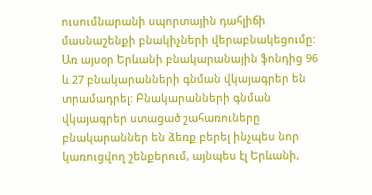ուսումնարանի սպորտային դահլիճի մասնաշենքի բնակիչների վերաբնակեցումը: Առ այսօր Երևանի բնակարանային ֆոնդից 96 և 27 բնակարանների գնման վկայագրեր են տրամադրել: Բնակարանների գնման վկայագրեր ստացած շահառուները բնակարաններ են ձեռք բերել ինչպես նոր կառուցվող շենքերում, այնպես էլ Երևանի,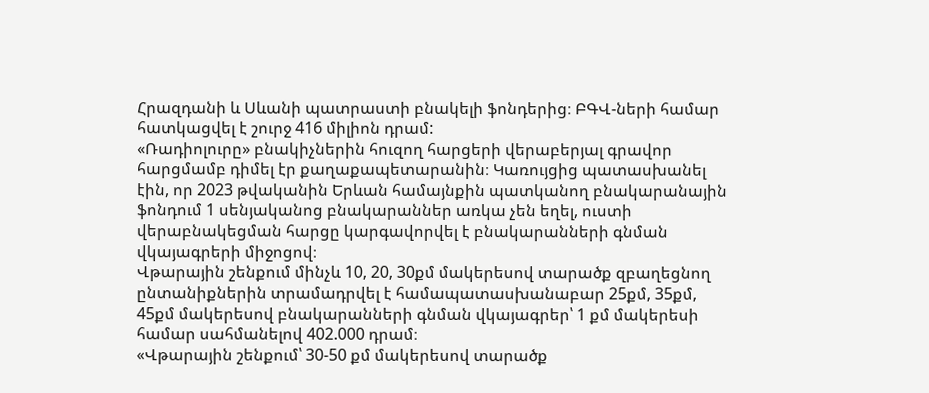Հրազդանի և Սևանի պատրաստի բնակելի ֆոնդերից։ ԲԳՎ-ների համար հատկացվել է շուրջ 416 միլիոն դրամ:
«Ռադիոլուրը» բնակիչներին հուզող հարցերի վերաբերյալ գրավոր հարցմամբ դիմել էր քաղաքապետարանին։ Կառույցից պատասխանել էին, որ 2023 թվականին Երևան համայնքին պատկանող բնակարանային ֆոնդում 1 սենյականոց բնակարաններ առկա չեն եղել, ուստի վերաբնակեցման հարցը կարգավորվել է բնակարանների գնման վկայագրերի միջոցով։
Վթարային շենքում մինչև 10, 20, 30քմ մակերեսով տարածք զբաղեցնող ընտանիքներին տրամադրվել է համապատասխանաբար 25քմ, 35քմ, 45քմ մակերեսով բնակարանների գնման վկայագրեր՝ 1 քմ մակերեսի համար սահմանելով 402.000 դրամ։
«Վթարային շենքում՝ 30‑50 քմ մակերեսով տարածք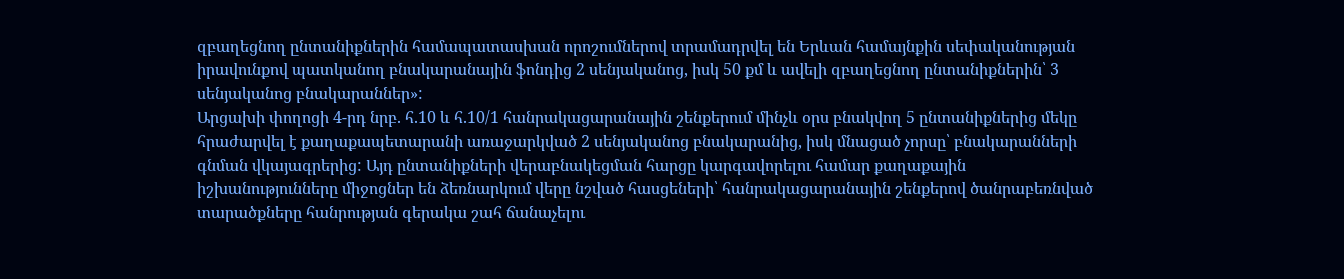զբաղեցնող ընտանիքներին համապատասխան որոշումներով տրամադրվել են Երևան համայնքին սեփականության իրավունքով պատկանող բնակարանային ֆոնդից 2 սենյականոց, իսկ 50 քմ և ավելի զբաղեցնող ընտանիքներին՝ 3 սենյականոց բնակարաններ»:
Արցախի փողոցի 4-րդ նրբ. հ.10 և հ.10/1 հանրակացարանային շենքերում մինչև օրս բնակվող 5 ընտանիքներից մեկը հրաժարվել է քաղաքապետարանի առաջարկված 2 սենյականոց բնակարանից, իսկ մնացած չորսը՝ բնակարանների գնման վկայագրերից: Այդ ընտանիքների վերաբնակեցման հարցը կարգավորելու համար քաղաքային իշխանությունները միջոցներ են ձեռնարկում վերը նշված հասցեների՝ հանրակացարանային շենքերով ծանրաբեռնված տարածքները հանրության գերակա շահ ճանաչելու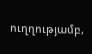ուղղությամբ,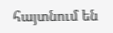հայտնում են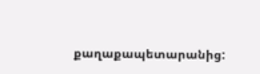քաղաքապետարանից: